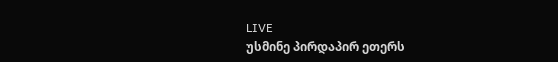LIVE
უსმინე პირდაპირ ეთერს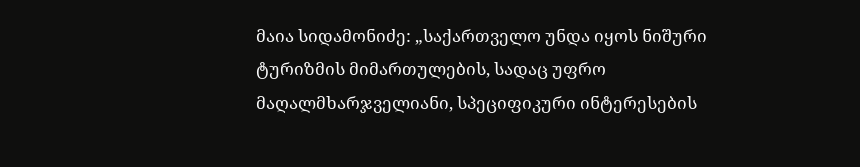მაია სიდამონიძე: „საქართველო უნდა იყოს ნიშური ტურიზმის მიმართულების, სადაც უფრო მაღალმხარჯველიანი, სპეციფიკური ინტერესების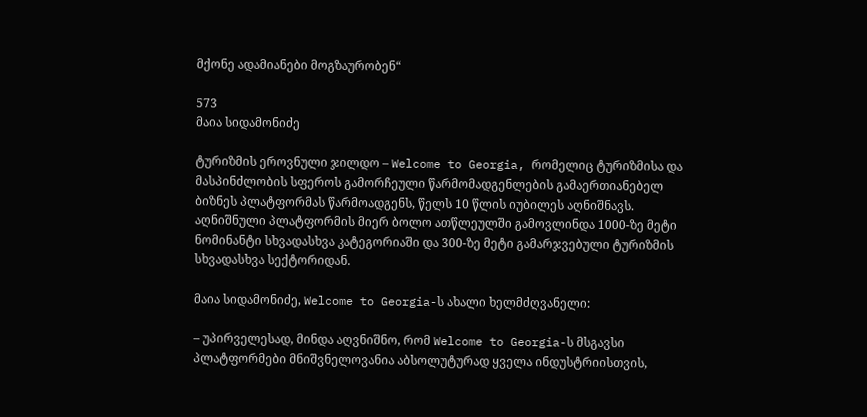მქონე ადამიანები მოგზაურობენ“

573
მაია სიდამონიძე

ტურიზმის ეროვნული ჯილდო – Welcome to Georgia, რომელიც ტურიზმისა და მასპინძლობის სფეროს გამორჩეული წარმომადგენლების გამაერთიანებელ ბიზნეს პლატფორმას წარმოადგენს, წელს 10 წლის იუბილეს აღნიშნავს. აღნიშნული პლატფორმის მიერ ბოლო ათწლეულში გამოვლინდა 1000-ზე მეტი ნომინანტი სხვადასხვა კატეგორიაში და 300-ზე მეტი გამარჯვებული ტურიზმის სხვადასხვა სექტორიდან.

მაია სიდამონიძე, Welcome to Georgia-ს ახალი ხელმძღვანელი:

– უპირველესად, მინდა აღვნიშნო, რომ Welcome to Georgia-ს მსგავსი პლატფორმები მნიშვნელოვანია აბსოლუტურად ყველა ინდუსტრიისთვის,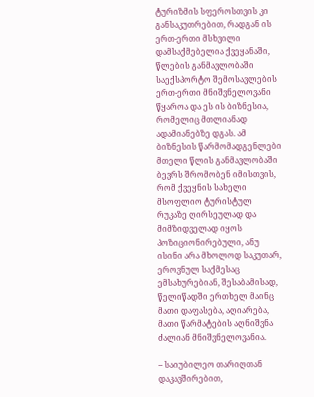ტურიზმის სფეროსთვის კი განსაკუთრებით, რადგან ის ერთ-ერთი მსხვილი დამსაქმებელია ქვეყანაში, წლების განმავლობაში საექსპორტო შემოსავლების ერთ-ერთი მნიშვნელოვანი წყაროა და ეს ის ბიზნესია, რომელიც მთლიანად ადამიანებზე დგას. ამ ბიზნესის წარმომადგენლები მთელი წლის განმავლობაში ბევრს შრომობენ იმისთვის, რომ ქვეყნის სახელი მსოფლიო ტურისტულ რუკაზე ღირსეულად და მიმზიდველად იყოს პოზიციონირებული, ანუ ისინი არა მხოლოდ საკუთარ, ეროვნულ საქმესაც ემსახურებიან, შესაბამისად, წელიწადში ერთხელ მაინც მათი დაფასება, აღიარება, მათი წარმატების აღნიშვნა ძალიან მნიშვნელოვანია.

– საიუბილეო თარიღთან დაკავშირებით,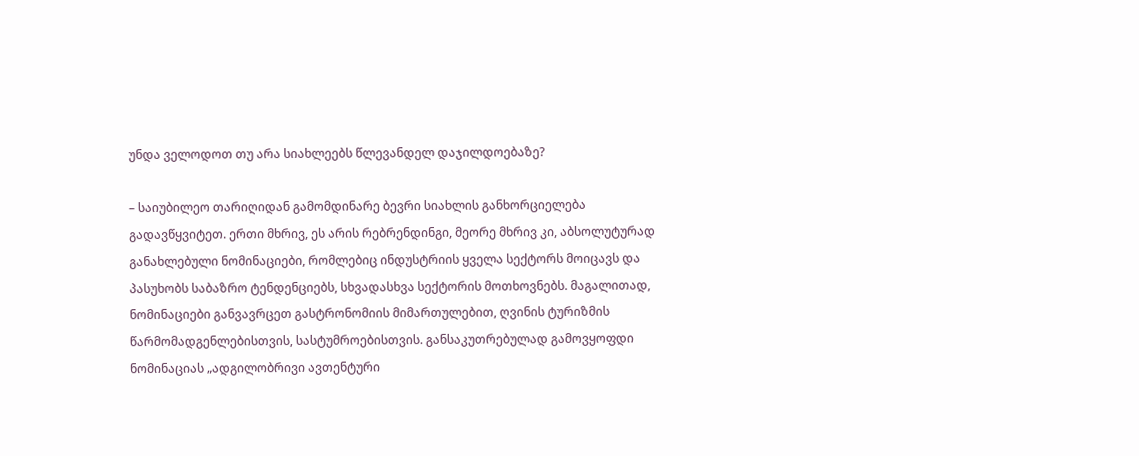უნდა ველოდოთ თუ არა სიახლეებს წლევანდელ დაჯილდოებაზე?

– საიუბილეო თარიღიდან გამომდინარე ბევრი სიახლის განხორციელება გადავწყვიტეთ. ერთი მხრივ, ეს არის რებრენდინგი, მეორე მხრივ კი, აბსოლუტურად განახლებული ნომინაციები, რომლებიც ინდუსტრიის ყველა სექტორს მოიცავს და პასუხობს საბაზრო ტენდენციებს, სხვადასხვა სექტორის მოთხოვნებს. მაგალითად, ნომინაციები განვავრცეთ გასტრონომიის მიმართულებით, ღვინის ტურიზმის წარმომადგენლებისთვის, სასტუმროებისთვის. განსაკუთრებულად გამოვყოფდი ნომინაციას „ადგილობრივი ავთენტური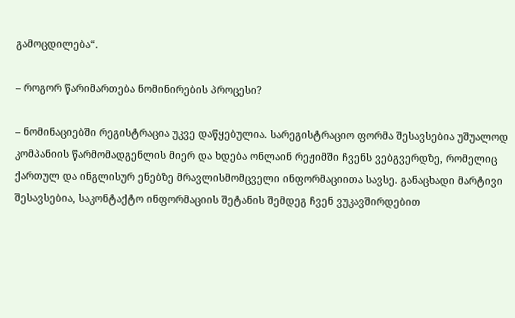გამოცდილება“.

– როგორ წარიმართება ნომინირების პროცესი?

– ნომინაციებში რეგისტრაცია უკვე დაწყებულია. სარეგისტრაციო ფორმა შესავსებია უშუალოდ კომპანიის წარმომადგენლის მიერ და ხდება ონლაინ რეჟიმში ჩვენს ვებგვერდზე, რომელიც ქართულ და ინგლისურ ენებზე მრავლისმომცველი ინფორმაციითა სავსე. განაცხადი მარტივი შესავსებია, საკონტაქტო ინფორმაციის შეტანის შემდეგ ჩვენ ვუკავშირდებით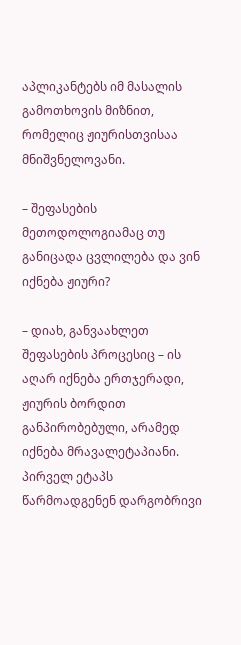აპლიკანტებს იმ მასალის გამოთხოვის მიზნით, რომელიც ჟიურისთვისაა მნიშვნელოვანი.

– შეფასების მეთოდოლოგიამაც თუ განიცადა ცვლილება და ვინ იქნება ჟიური?

– დიახ, განვაახლეთ შეფასების პროცესიც – ის აღარ იქნება ერთჯერადი, ჟიურის ბორდით განპირობებული, არამედ იქნება მრავალეტაპიანი. პირველ ეტაპს წარმოადგენენ დარგობრივი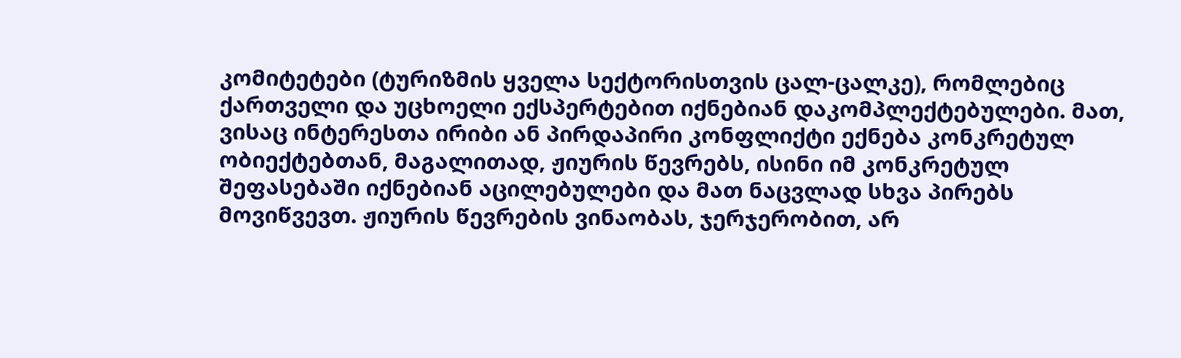კომიტეტები (ტურიზმის ყველა სექტორისთვის ცალ-ცალკე), რომლებიც ქართველი და უცხოელი ექსპერტებით იქნებიან დაკომპლექტებულები. მათ, ვისაც ინტერესთა ირიბი ან პირდაპირი კონფლიქტი ექნება კონკრეტულ ობიექტებთან, მაგალითად, ჟიურის წევრებს, ისინი იმ კონკრეტულ შეფასებაში იქნებიან აცილებულები და მათ ნაცვლად სხვა პირებს მოვიწვევთ. ჟიურის წევრების ვინაობას, ჯერჯერობით, არ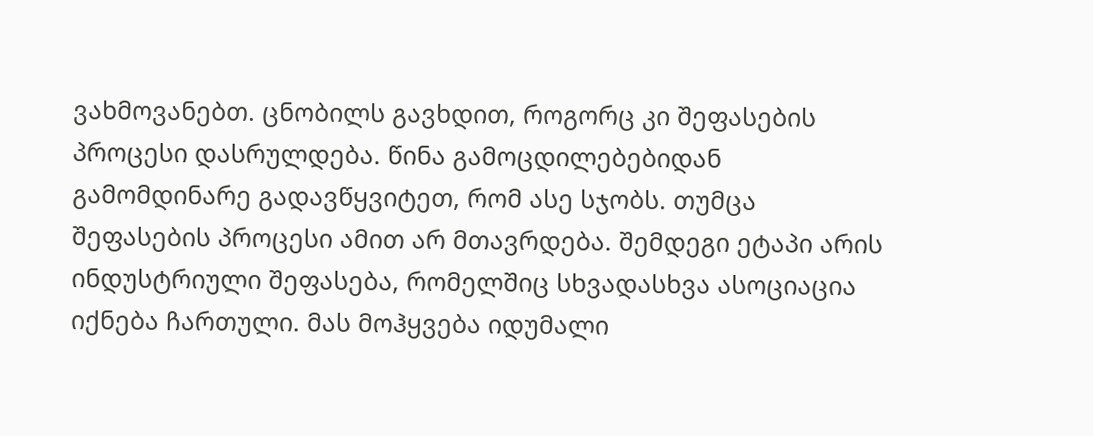ვახმოვანებთ. ცნობილს გავხდით, როგორც კი შეფასების პროცესი დასრულდება. წინა გამოცდილებებიდან გამომდინარე გადავწყვიტეთ, რომ ასე სჯობს. თუმცა შეფასების პროცესი ამით არ მთავრდება. შემდეგი ეტაპი არის ინდუსტრიული შეფასება, რომელშიც სხვადასხვა ასოციაცია იქნება ჩართული. მას მოჰყვება იდუმალი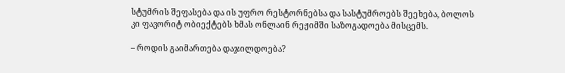სტუმრის შეფასება და ის უფრო რესტორნებსა და სასტუმროებს შეეხება, ბოლოს კი ფავორიტ ობიექტებს ხმას ონლაინ რეჟიმში საზოგადოება მისცემს.

– როდის გაიმართება დაჯილდოება?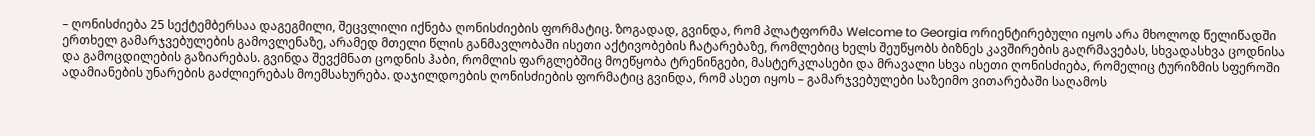– ღონისძიება 25 სექტემბერსაა დაგეგმილი, შეცვლილი იქნება ღონისძიების ფორმატიც. ზოგადად, გვინდა, რომ პლატფორმა Welcome to Georgia ორიენტირებული იყოს არა მხოლოდ წელიწადში ერთხელ გამარჯვებულების გამოვლენაზე, არამედ მთელი წლის განმავლობაში ისეთი აქტივობების ჩატარებაზე, რომლებიც ხელს შეუწყობს ბიზნეს კავშირების გაღრმავებას, სხვადასხვა ცოდნისა და გამოცდილების გაზიარებას. გვინდა შევქმნათ ცოდნის ჰაბი, რომლის ფარგლებშიც მოეწყობა ტრენინგები, მასტერკლასები და მრავალი სხვა ისეთი ღონისძიება, რომელიც ტურიზმის სფეროში ადამიანების უნარების გაძლიერებას მოემსახურება. დაჯილდოების ღონისძიების ფორმატიც გვინდა, რომ ასეთ იყოს – გამარჯვებულები საზეიმო ვითარებაში საღამოს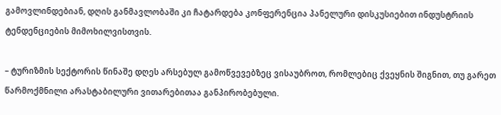გამოვლინდებიან, დღის განმავლობაში კი ჩატარდება კონფერენცია პანელური დისკუსიებით ინდუსტრიის ტენდენციების მიმოხილვისთვის.

– ტურიზმის სექტორის წინაშე დღეს არსებულ გამოწვევებზეც ვისაუბროთ, რომლებიც ქვეყნის შიგნით, თუ გარეთ წარმოქმნილი არასტაბილური ვითარებითაა განპირობებული.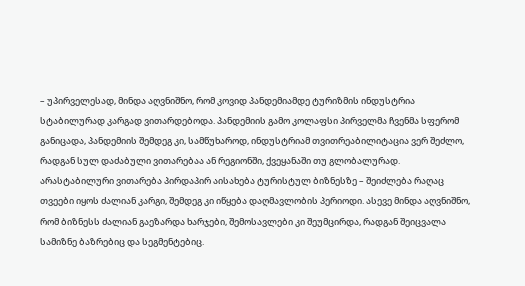– უპირველესად, მინდა აღვნიშნო, რომ კოვიდ პანდემიამდე ტურიზმის ინდუსტრია სტაბილურად კარგად ვითარდებოდა. პანდემიის გამო კოლაფსი პირველმა ჩვენმა სფერომ განიცადა, პანდემიის შემდეგ კი, სამწუხაროდ, ინდუსტრიამ თვითრეაბილიტაცია ვერ შეძლო, რადგან სულ დაძაბული ვითარებაა ან რეგიონში, ქვეყანაში თუ გლობალურად. არასტაბილური ვითარება პირდაპირ აისახება ტურისტულ ბიზნესზე – შეიძლება რაღაც თვეები იყოს ძალიან კარგი, შემდეგ კი იწყება დაღმავლობის პერიოდი. ასევე მინდა აღვნიშნო, რომ ბიზნესს ძალიან გაეზარდა ხარჯები, შემოსავლები კი შეუმცირდა, რადგან შეიცვალა სამიზნე ბაზრებიც და სეგმენტებიც.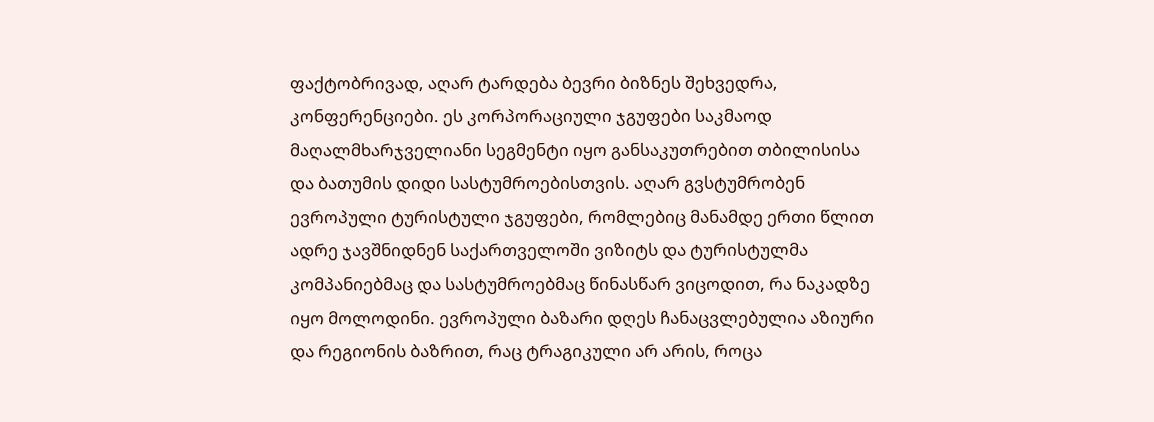ფაქტობრივად, აღარ ტარდება ბევრი ბიზნეს შეხვედრა, კონფერენციები. ეს კორპორაციული ჯგუფები საკმაოდ მაღალმხარჯველიანი სეგმენტი იყო განსაკუთრებით თბილისისა და ბათუმის დიდი სასტუმროებისთვის. აღარ გვსტუმრობენ ევროპული ტურისტული ჯგუფები, რომლებიც მანამდე ერთი წლით ადრე ჯავშნიდნენ საქართველოში ვიზიტს და ტურისტულმა კომპანიებმაც და სასტუმროებმაც წინასწარ ვიცოდით, რა ნაკადზე იყო მოლოდინი. ევროპული ბაზარი დღეს ჩანაცვლებულია აზიური და რეგიონის ბაზრით, რაც ტრაგიკული არ არის, როცა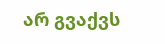არ გვაქვს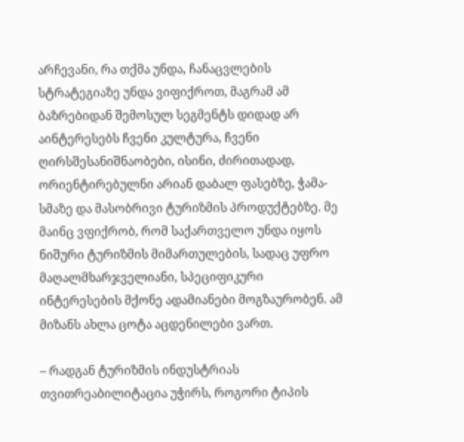არჩევანი, რა თქმა უნდა, ჩანაცვლების სტრატეგიაზე უნდა ვიფიქროთ, მაგრამ ამ ბაზრებიდან შემოსულ სეგმენტს დიდად არ აინტერესებს ჩვენი კულტურა, ჩვენი ღირსშესანიშნაობები, ისინი, ძირითადად, ორიენტირებულნი არიან დაბალ ფასებზე, ჭამა-სმაზე და მასობრივი ტურიზმის პროდუქტებზე. მე მაინც ვფიქრობ, რომ საქართველო უნდა იყოს ნიშური ტურიზმის მიმართულების, სადაც უფრო მაღალმხარჯველიანი, სპეციფიკური ინტერესების მქონე ადამიანები მოგზაურობენ. ამ მიზანს ახლა ცოტა აცდენილები ვართ.

– რადგან ტურიზმის ინდუსტრიას თვითრეაბილიტაცია უჭირს, როგორი ტიპის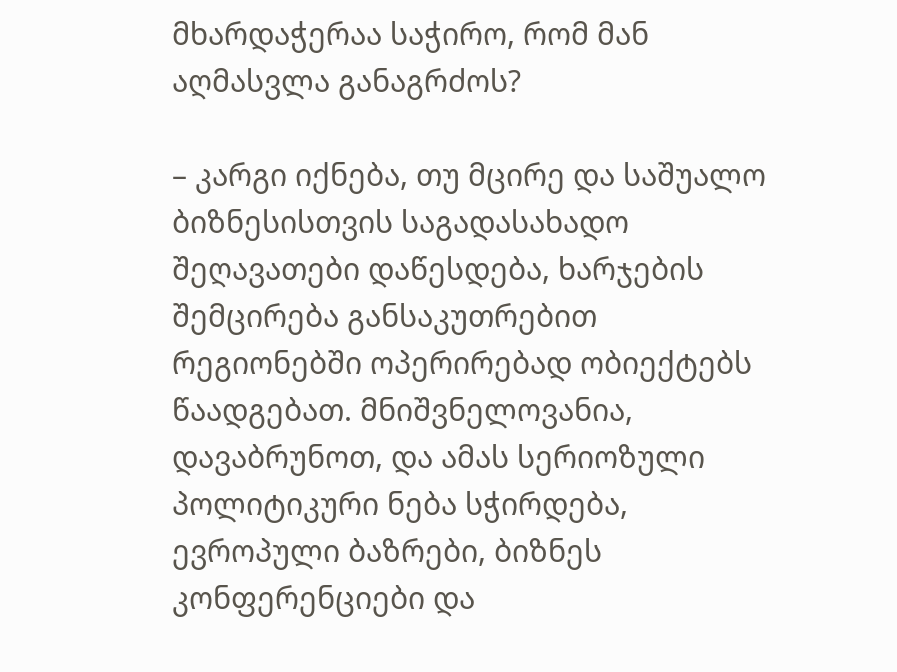მხარდაჭერაა საჭირო, რომ მან აღმასვლა განაგრძოს?

– კარგი იქნება, თუ მცირე და საშუალო  ბიზნესისთვის საგადასახადო შეღავათები დაწესდება, ხარჯების შემცირება განსაკუთრებით რეგიონებში ოპერირებად ობიექტებს წაადგებათ. მნიშვნელოვანია, დავაბრუნოთ, და ამას სერიოზული პოლიტიკური ნება სჭირდება, ევროპული ბაზრები, ბიზნეს კონფერენციები და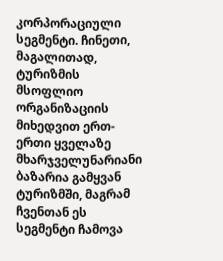კორპორაციული სეგმენტი. ჩინეთი, მაგალითად, ტურიზმის მსოფლიო ორგანიზაციის მიხედვით ერთ-ერთი ყველაზე მხარჯველუნარიანი ბაზარია გამყვან ტურიზმში, მაგრამ ჩვენთან ეს სეგმენტი ჩამოვა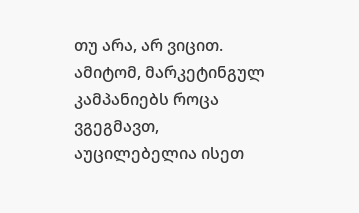თუ არა, არ ვიცით. ამიტომ, მარკეტინგულ კამპანიებს როცა ვგეგმავთ, აუცილებელია ისეთ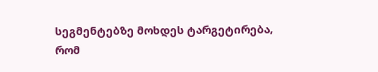სეგმენტებზე მოხდეს ტარგეტირება, რომ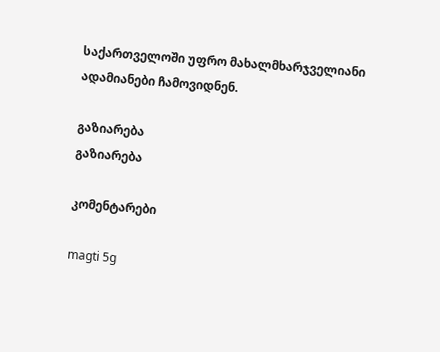საქართველოში უფრო მახალმხარჯველიანი ადამიანები ჩამოვიდნენ.

გაზიარება
გაზიარება

კომენტარები

magti 5g